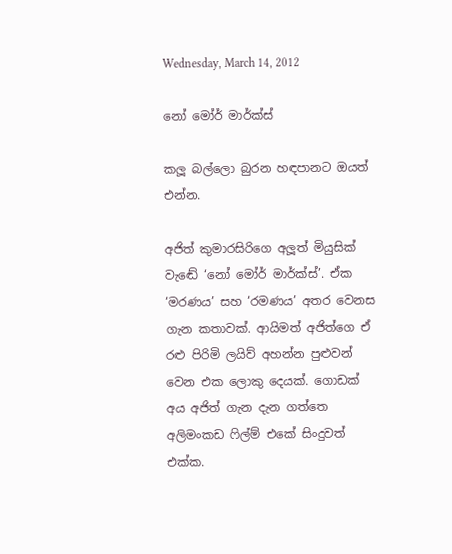Wednesday, March 14, 2012

නෝ මෝර් මාර්ක්ස්

කලූ බල්ලො බුරන හඳපානට ඔයත් එන්න.

අජිත් කුමාරසිරිගෙ අලූත් මියුසික් වැඬේ ‘නෝ මෝර් මාර්ක්ස්’. ඒක ‘මරණය’ සහ ‘රමණය’ අතර වෙනස ගැන කතාවක්. ආයිමත් අජිත්ගෙ ඒ රළු පිරිමි ලයිව් අහන්න පුළුවන් වෙන එක ලොකු දෙයක්. ගොඩක් අය අජිත් ගැන දැන ගත්තෙ අලිමංකඩ ෆිල්ම් එකේ සිංදුවත් එක්ක.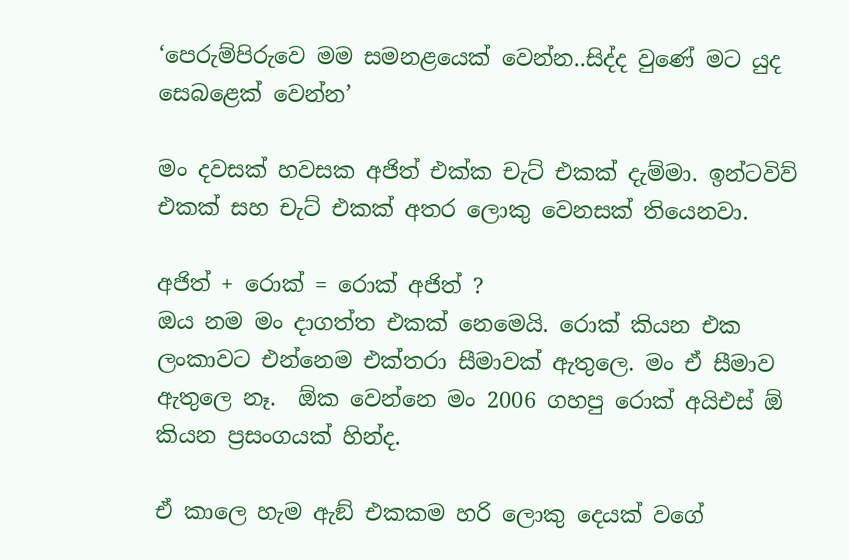‘පෙරුම්පිරුවෙ මම සමනළයෙක් වෙන්න..සිද්ද වුණේ මට යුද සෙබළෙක් වෙන්න’

මං දවසක් හවසක අජිත් එක්ක චැට් එකක් දැම්මා. ඉන්ටවිව් එකක් සහ චැට් එකක් අතර ලොකු වෙනසක් තියෙනවා.

අජිත් + රොක් = රොක් අජිත් ?
ඔය නම මං දාගත්ත එකක් නෙමෙයි. රොක් කියන එක ලංකාවට එන්නෙම එක්තරා සීමාවක් ඇතුලෙ. මං ඒ සීමාව ඇතුලෙ නෑ.  ඕක වෙන්නෙ මං 2006 ගහපු රොක් අයිඑස් ඕ කියන ප්‍රසංගයක් හින්ද.

ඒ කාලෙ හැම ඇඞ් එකකම හරි ලොකු දෙයක් වගේ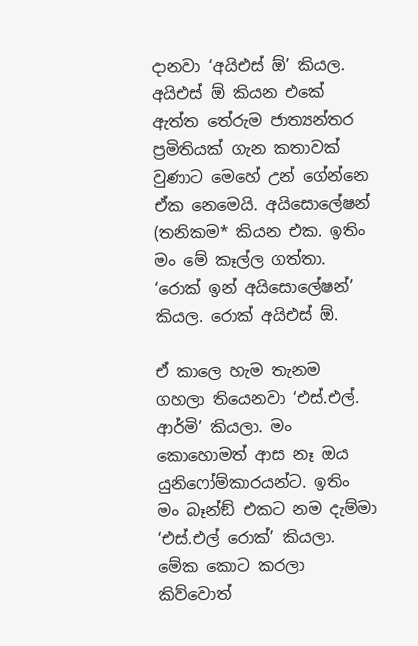දානවා ‘අයිඑස් ඕ’ කියල. අයිඑස් ඕ කියන එකේ ඇත්ත තේරුම ජාත්‍යන්තර ප්‍රමිතියක් ගැන කතාවක් වුණාට මෙහේ උන් ගේන්නෙ ඒක නෙමෙයි. අයිසොලේෂන් (තනිකම* කියන එක. ඉතිං මං මේ කෑල්ල ගත්තා. ‘රොක් ඉන් අයිසොලේෂන්’ කියල. රොක් අයිඑස් ඕ.

ඒ කාලෙ හැම තැනම ගහලා තියෙනවා ‘එස්.එල්. ආර්මි’ කියලා. මං කොහොමත් ආස නෑ ඔය යුනිෆෝම්කාරයන්ට. ඉතිං මං බෑන්ඞ් එකට නම දැම්මා ‘එස්.එල් රොක්’ කියලා. මේක කොට කරලා කිව්වොත්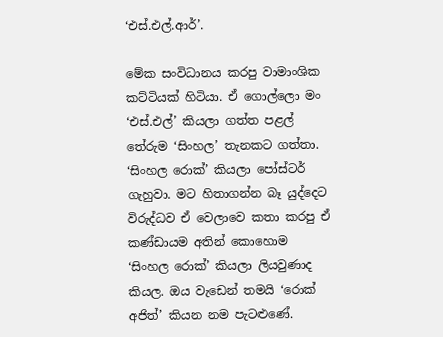‘එස්.එල්.ආර්’.

මේක සංවිධානය කරපු වාමාංශික කට්ටියක් හිටියා. ඒ ගොල්ලො මං ‘එස්.එල්’ කියලා ගත්ත පළල් තේරුම ‘සිංහල’ තැනකට ගත්තා. ‘සිංහල රොක්’ කියලා පෝස්ටර් ගැහුවා. මට හිතාගන්න බෑ යුද්දෙට විරුද්ධව ඒ වෙලාවෙ කතා කරපු ඒ කණ්ඩායම අතින් කොහොම ‘සිංහල රොක්’ කියලා ලියවුණාද කියල. ඔය වැඩෙන් තමයි ‘රොක් අජිත්’ කියන නම පැටළුණේ.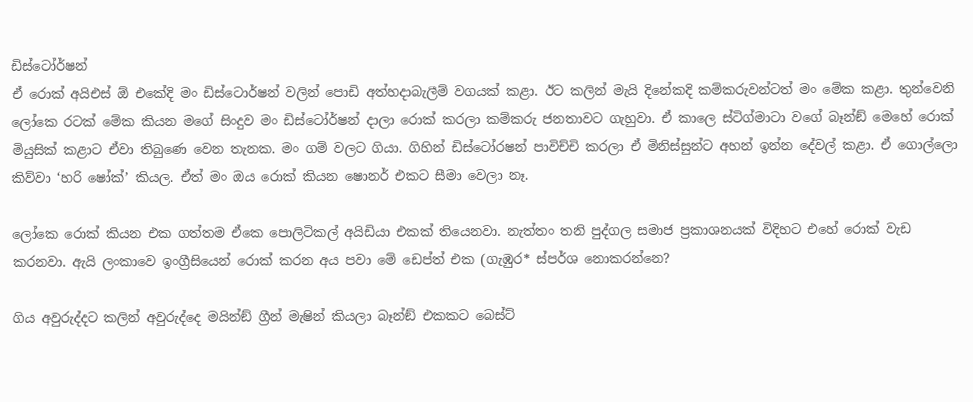ඩිස්ටෝර්ෂන්
ඒ රොක් අයිඑස් ඕ එකේදි මං ඩිස්ටොර්ෂන් වලින් පොඩි අත්හදාබැලීම් වගයක් කළා. ඊට කලින් මැයි දිනේකදි කම්කරුවන්ටත් මං මේක කළා. තුන්වෙනි ලෝකෙ රටක් මේක කියන මගේ සිංදුව මං ඩිස්ටෝර්ෂන් දාලා රොක් කරලා කම්කරු ජනතාවට ගැහුවා. ඒ කාලෙ ස්ටිග්මාටා වගේ බෑන්ඞ් මෙහේ රොක් මියුසික් කළාට ඒවා තිබුණෙ වෙන තැනක. මං ගම් වලට ගියා. ගිහින් ඩිස්ටෝරෂන් පාවිච්චි කරලා ඒ මිනිස්සුන්ට අහන් ඉන්න දේවල් කළා. ඒ ගොල්ලො කිව්වා ‘හරි ෂෝක්’ කියල. ඒත් මං ඔය රොක් කියන ෂොනර් එකට සීමා වෙලා නෑ.

ලෝකෙ රොක් කියන එක ගත්තම ඒකෙ පොලිටිකල් අයිඩියා එකක් තියෙනවා. නැත්තං තනි පුද්ගල සමාජ ප්‍රකාශනයක් විදිහට එහේ රොක් වැඩ කරනවා. ඇයි ලංකාවෙ ඉංග්‍රීසියෙන් රොක් කරන අය පවා මේ ඩෙප්ත් එක (ගැඹුර* ස්පර්ශ නොකරන්නෙ?

ගිය අවුරුද්දට කලින් අවුරුද්දෙ මයින්ඞ් ග්‍රීන් මැෂින් කියලා බෑන්ඞ් එකකට බෙස්ට්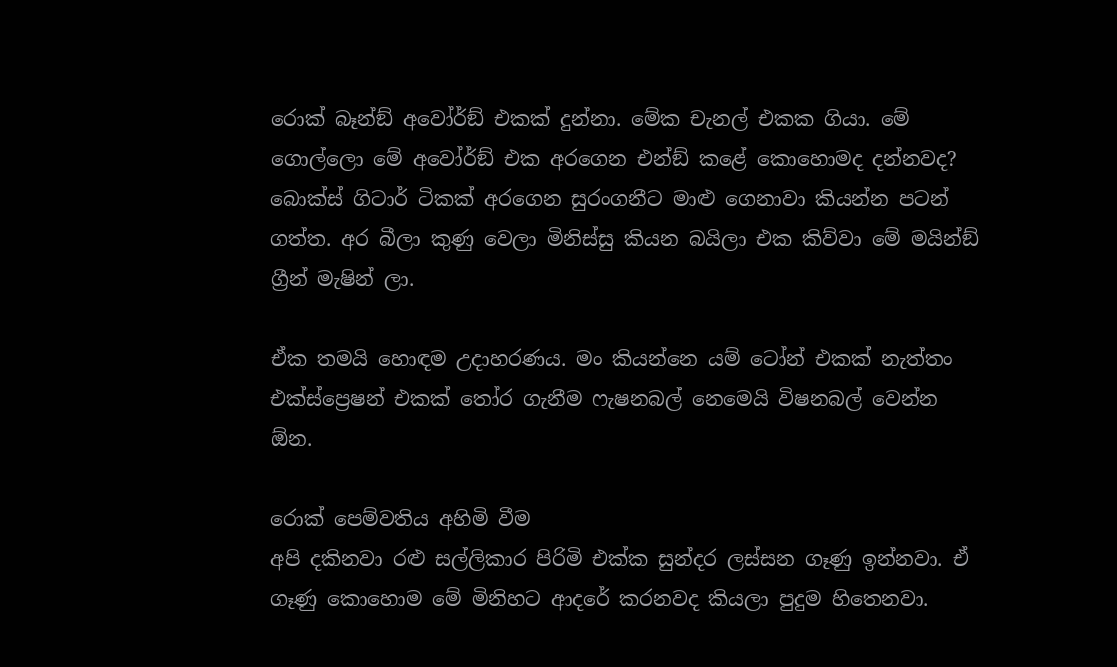රොක් බෑන්ඞ් අවෝර්ඞ් එකක් දුන්නා. මේක චැනල් එකක ගියා. මේ ගොල්ලො මේ අවෝර්ඞ් එක අරගෙන එන්ඞ් කළේ කොහොමද දන්නවද? බොක්ස් ගිටාර් ටිකක් අරගෙන සුරංගනීට මාළු ගෙනාවා කියන්න පටන් ගත්ත. අර බීලා කුණු වෙලා මිනිස්සු කියන බයිලා එක කිව්වා මේ මයින්ඞ් ග්‍රීන් මැෂින් ලා.

ඒක තමයි හොඳම උදාහරණය. මං කියන්නෙ යම් ටෝන් එකක් නැත්තං එක්ස්ප්‍රෙෂන් එකක් තෝර ගැනීම ෆැෂනබල් නෙමෙයි විෂනබල් වෙන්න  ඕන.

රොක් පෙම්වතිය අහිමි වීම
අපි දකිනවා රළු සල්ලිකාර පිරිමි එක්ක සුන්දර ලස්සන ගෑණු ඉන්නවා. ඒ ගෑණු කොහොම මේ මිනිහට ආදරේ කරනවද කියලා පුදුම හිතෙනවා.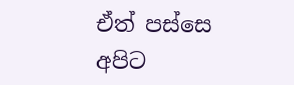ඒත් පස්සෙ අපිට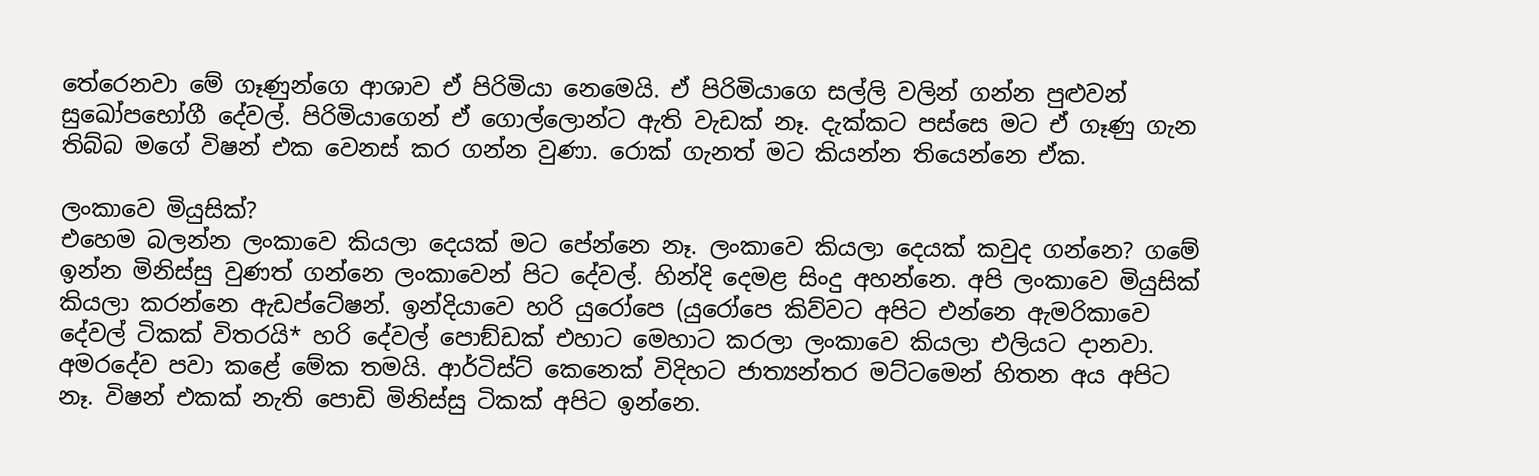තේරෙනවා මේ ගෑණුන්ගෙ ආශාව ඒ පිරිමියා නෙමෙයි. ඒ පිරිමියාගෙ සල්ලි වලින් ගන්න පුළුවන් සුඛෝපභෝගී දේවල්. පිරිමියාගෙන් ඒ ගොල්ලොන්ට ඇති වැඩක් නෑ. දැක්කට පස්සෙ මට ඒ ගෑණු ගැන තිබ්බ මගේ විෂන් එක වෙනස් කර ගන්න වුණා. රොක් ගැනත් මට කියන්න තියෙන්නෙ ඒක.

ලංකාවෙ මියුසික්?
එහෙම බලන්න ලංකාවෙ කියලා දෙයක් මට පේන්නෙ නෑ. ලංකාවෙ කියලා දෙයක් කවුද ගන්නෙ? ගමේ ඉන්න මිනිස්සු වුණත් ගන්නෙ ලංකාවෙන් පිට දේවල්. හින්දි දෙමළ සිංදු අහන්නෙ. අපි ලංකාවෙ මියුසික් කියලා කරන්නෙ ඇඩප්ටේෂන්. ඉන්දියාවෙ හරි යුරෝපෙ (යුරෝපෙ කිව්වට අපිට එන්නෙ ඇමරිකාවෙ දේවල් ටිකක් විතරයි* හරි දේවල් පොඞ්ඩක් එහාට මෙහාට කරලා ලංකාවෙ කියලා එලියට දානවා. අමරදේව පවා කළේ මේක තමයි. ආර්ටිස්ට් කෙනෙක් විදිහට ජාත්‍යන්තර මට්ටමෙන් හිතන අය අපිට නෑ. විෂන් එකක් නැති පොඩි මිනිස්සු ටිකක් අපිට ඉන්නෙ.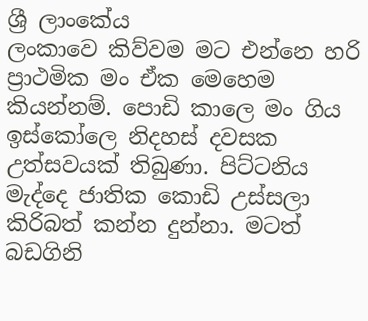ශ්‍රී ලාංකේය
ලංකාවෙ කිව්වම මට එන්නෙ හරි ප්‍රාථමික මං ඒක මෙහෙම කියන්නම්. පොඩි කාලෙ මං ගිය ඉස්කෝලෙ නිදහස් දවසක උත්සවයක් තිබුණා. පිට්ටනිය මැද්දෙ ජාතික කොඩි උස්සලා කිරිබත් කන්න දුන්නා. මටත් බඩගිනි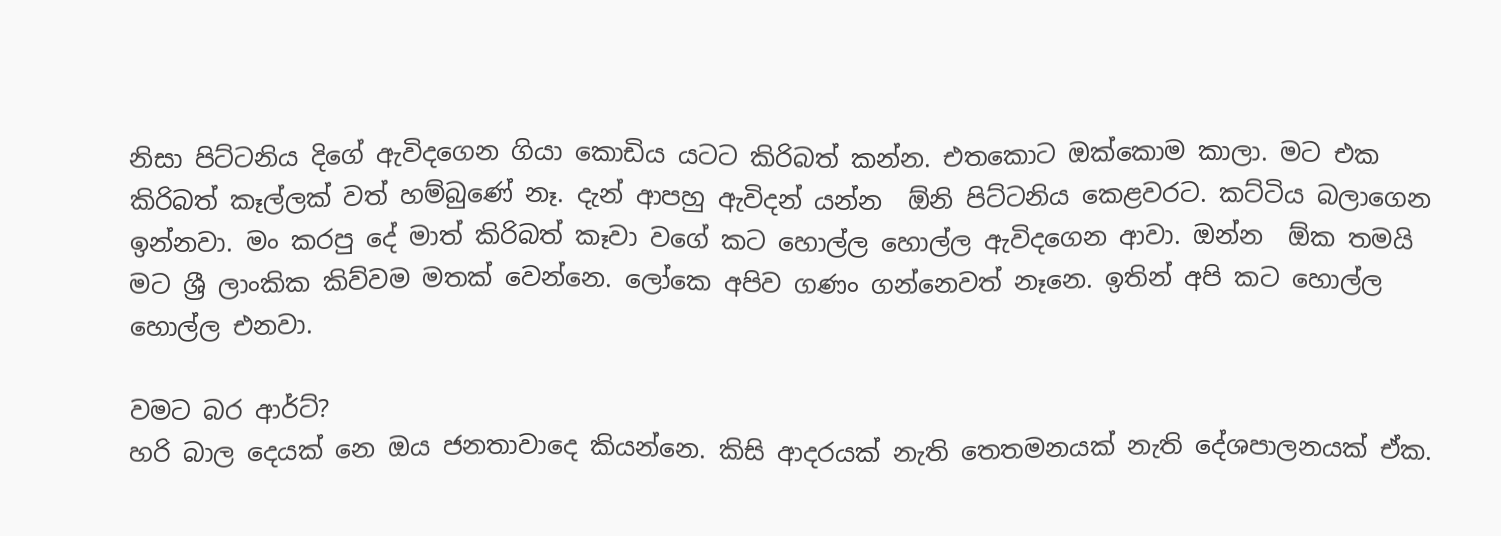නිසා පිට්ටනිය දිගේ ඇවිදගෙන ගියා කොඩිය යටට කිරිබත් කන්න. එතකොට ඔක්කොම කාලා. මට එක කිරිබත් කෑල්ලක් වත් හම්බුණේ නෑ. දැන් ආපහු ඇවිදන් යන්න  ඕනි පිට්ටනිය කෙළවරට. කට්ටිය බලාගෙන ඉන්නවා. මං කරපු දේ මාත් කිරිබත් කෑවා වගේ කට හොල්ල හොල්ල ඇවිදගෙන ආවා. ඔන්න  ඕක තමයි මට ශ්‍රී ලාංකික කිව්වම මතක් වෙන්නෙ. ලෝකෙ අපිව ගණං ගන්නෙවත් නෑනෙ. ඉතින් අපි කට හොල්ල හොල්ල එනවා.

වමට බර ආර්ට්?
හරි බාල දෙයක් නෙ ඔය ජනතාවාදෙ කියන්නෙ. කිසි ආදරයක් නැති තෙතමනයක් නැති දේශපාලනයක් ඒක.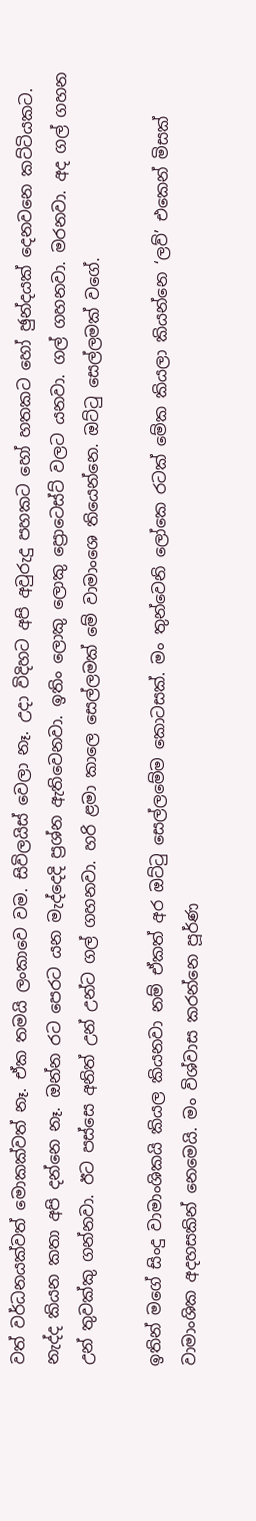වත් වර්ධනයක්වත් මොකක්වත් නෑ. ඒක තමයි ලංකාවෙ වම. සිවිලයිස් වෙලා නෑ. උදා විදිහට අපි අවුරුදු පහකට හෝ හතකට හෝ ඡුන්දයක් දෙනවනෙ කට්ටියකට. නැද්ද කියන කතා අපි දන්නෙ නෑ. ඔන්න රට පෙරට යන මැද්දෙදි ප්‍රශ්න ඇතිවෙනවා. ඉතිං ලොකු ලොකු ප්‍රොටෙස්ට් වලට යනවා. ගල් ගහනවා. මරනවා. අද ගල් ගහන උන් තුවක්කු ගන්නවා. ඊට පස්සෙ අනිත් උන් උන්ට ගල් ගහනවා. හරි ළමා කාලෙ සෙල්ලමක් මේ වාමාංශෙ තියෙන්නෙ. ඔට්ටු සෙල්ලමක් වගේ.

ඉතින් මගේ සිංදු වාමාංශිකයි කියල කියනවා නම් ඒකත් අර ඔට්ටු සෙල්ලමේම කොටසක්. මං තුන්වෙනි ලෝකෙ රටක් මේක කියලා කියන්නෙ ‘ලව්’ එකෙන් මිසක් වාමාංශික අදහසකින් නෙමෙයි. මං විශ්වාස කරන්නෙ පූර්ණ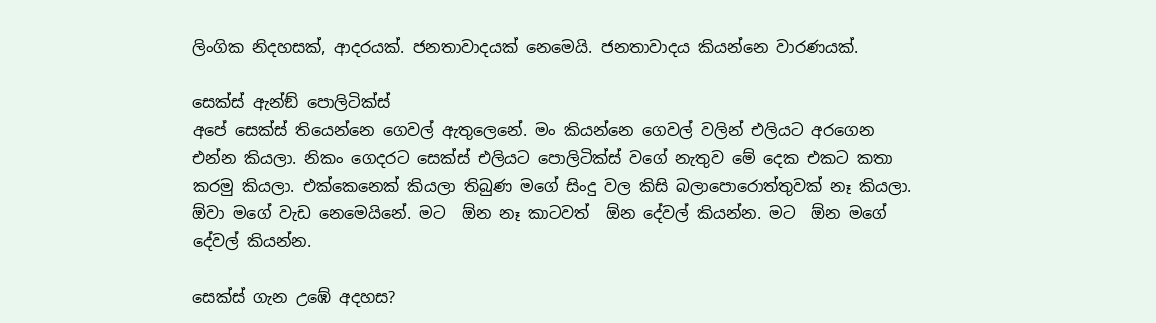ලිංගික නිදහසක්, ආදරයක්. ජනතාවාදයක් නෙමෙයි. ජනතාවාදය කියන්නෙ වාරණයක්.

සෙක්ස් ඇන්ඞ් පොලිටික්ස්
අපේ සෙක්ස් තියෙන්නෙ ගෙවල් ඇතුලෙනේ. මං කියන්නෙ ගෙවල් වලින් එලියට අරගෙන එන්න කියලා. නිකං ගෙදරට සෙක්ස් එලියට පොලිටික්ස් වගේ නැතුව මේ දෙක එකට කතා කරමු කියලා. එක්කෙනෙක් කියලා තිබුණ මගේ සිංදු වල කිසි බලාපොරොත්තුවක් නෑ කියලා.  ඕවා මගේ වැඩ නෙමෙයිනේ. මට  ඕන නෑ කාටවත්  ඕන දේවල් කියන්න. මට  ඕන මගේ දේවල් කියන්න.

සෙක්ස් ගැන උඹේ අදහස?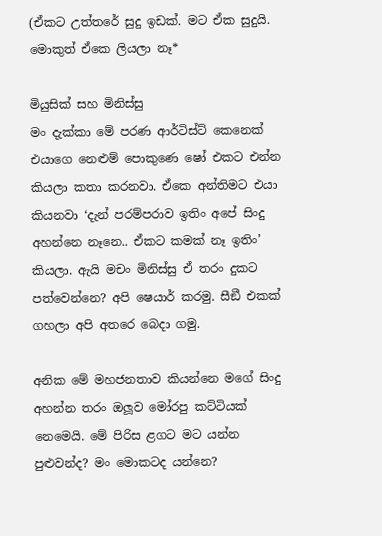(ඒකට උත්තරේ සුදු ඉඩක්. මට ඒක සුදුයි. මොකුත් ඒකෙ ලියලා නෑ*

මියුසික් සහ මිනිස්සු
මං දැක්කා මේ පරණ ආර්ටිස්ට් කෙනෙක් එයාගෙ නෙළුම් පොකුණෙ ෂෝ එකට එන්න කියලා කතා කරනවා. ඒකෙ අන්තිමට එයා කියනවා ‘දැන් පරම්පරාව ඉතිං අපේ සිංදු අහන්නෙ නෑනෙ.. ඒකට කමක් නෑ ඉතිං’ කියලා. ඇයි මචං මිනිස්සු ඒ තරං දුකට පත්වෙන්නෙ? අපි ෂෙයාර් කරමු. සීඞී එකක් ගහලා අපි අතරෙ බෙදා ගමු.

අනික මේ මහජනතාව කියන්නෙ මගේ සිංදු අහන්න තරං ඔලූව මෝරපු කට්ටියක් නෙමෙයි. මේ පිරිස ළගට මට යන්න පුළුවන්ද? මං මොකටද යන්නෙ?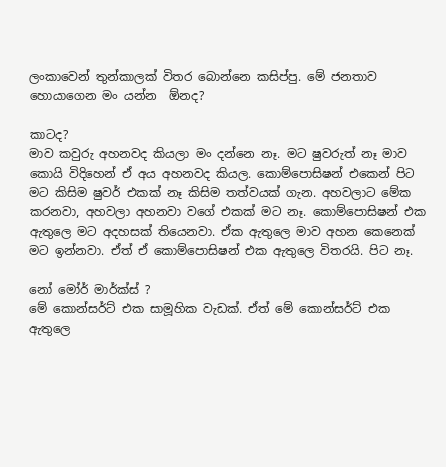ලංකාවෙන් තුන්කාලක් විතර බොන්නෙ කසිප්පු. මේ ජනතාව හොයාගෙන මං යන්න  ඕනද?

කාටද?
මාව කවුරු අහනවද කියලා මං දන්නෙ නෑ. මට ෂුවරුත් නෑ මාව කොයි විදිහෙන් ඒ අය අහනවද කියල. කොම්පොසිෂන් එකෙන් පිට මට කිසිම ෂුවර් එකක් නෑ කිසිම තත්වයක් ගැන. අහවලාට මේක කරනවා, අහවලා අහනවා වගේ එකක් මට නෑ. කොම්පොසිෂන් එක ඇතුලෙ මට අදහසක් තියෙනවා. ඒක ඇතුලෙ මාව අහන කෙනෙක් මට ඉන්නවා. ඒත් ඒ කොම්පොසිෂන් එක ඇතුලෙ විතරයි. පිට නෑ.

නෝ මෝර් මාර්ක්ස් ?
මේ කොන්සර්ට් එක සාමූහික වැඩක්. ඒත් මේ කොන්සර්ට් එක ඇතුලෙ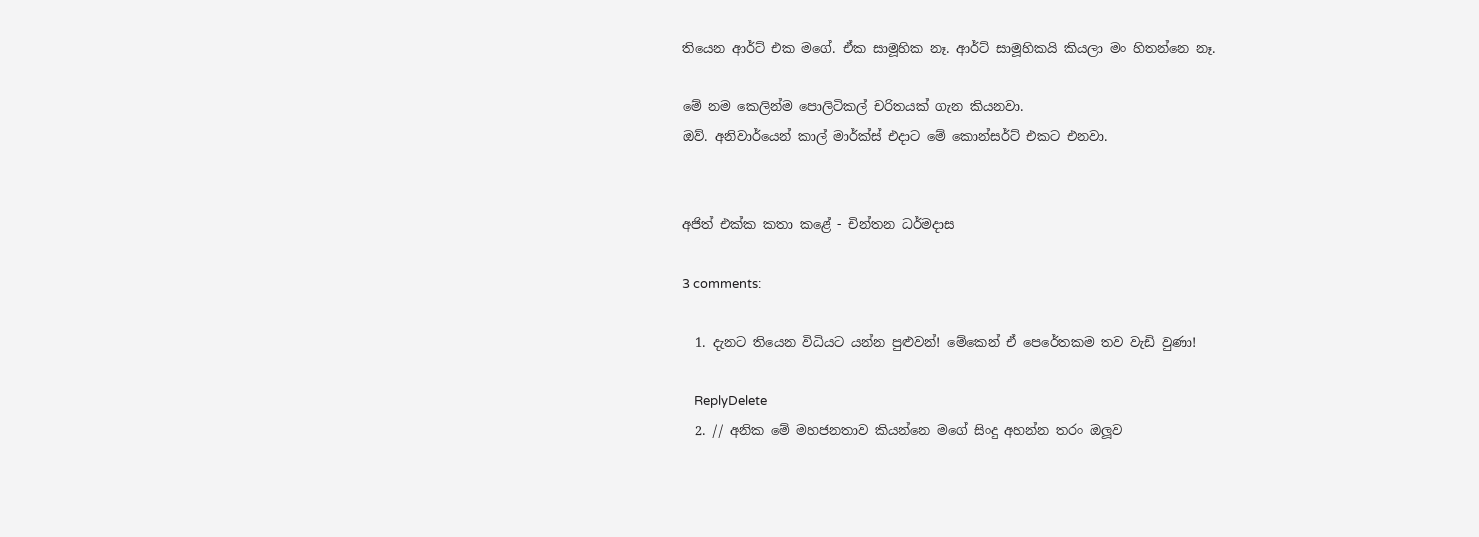තියෙන ආර්ට් එක මගේ. ඒක සාමූහික නෑ. ආර්ට් සාමූහිකයි කියලා මං හිතන්නෙ නෑ.

මේ නම කෙලින්ම පොලිටිකල් චරිතයක් ගැන කියනවා.
ඔව්. අනිවාර්යෙන් කාල් මාර්ක්ස් එදාට මේ කොන්සර්ට් එකට එනවා.


අජිත් එක්ක කතා කළේ - චින්තන ධර්මදාස

3 comments:

  1. දැනට තියෙන විධියට යන්න පුළුවන්! මේකෙන් ඒ පෙරේතකම තව වැඩි වුණා!

    ReplyDelete
  2. // අනික මේ මහජනතාව කියන්නෙ මගේ සිංදු අහන්න තරං ඔලූව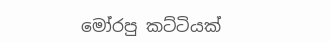මෝරපු කට්ටියක්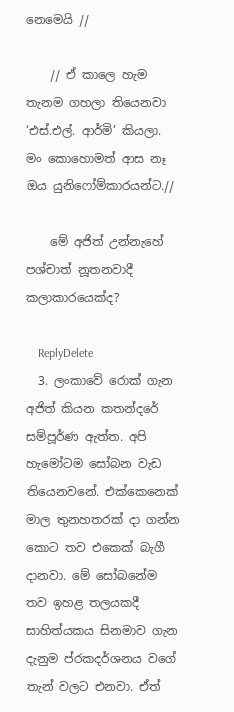නෙමෙයි //

    // ඒ කාලෙ හැම තැනම ගහලා තියෙනවා ‘එස්.එල්. ආර්මි’ කියලා. මං කොහොමත් ආස නෑ ඔය යුනිෆෝම්කාරයන්ට.//

    මේ අජිත් උන්නැහේ පශ්චාත් නූතනවාදී කලාකාරයෙක්ද?

    ReplyDelete
  3. ලංකාවේ රොක් ගැන අජිත් කියන කතන්දරේ සම්පූර්ණ ඇත්ත. අපි හැමෝටම සෝබන වැඩ තියෙනවනේ. එක්කෙනෙක් මාල තුනහතරක් දා ගන්න කොට තව එකෙක් බැගී දානවා. මේ සෝබනේම තව ඉහළ තලයකදී සාහිත්යකය සිනමාව ගැන දැනුම ප්රකදර්ශනය වගේ තැන් වලට එනවා. ඒත්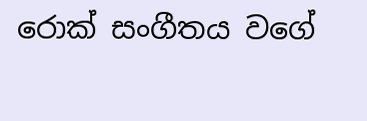රොක් සංගීතය වගේ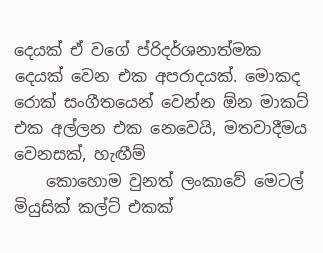දෙයක් ඒ වගේ ප්රිදර්ශනාත්මක දෙයක් වෙන එක අපරාදයක්. මොකද රොක් සංගීතයෙන් වෙන්න ඕන මාකට් එක අල්ලන එක නෙවෙයි, මතවාදීමය වෙනසක්, හැඟීම්
    කොහොම වුනත් ලංකාවේ මෙටල් මියුසික් කල්ට් එකක්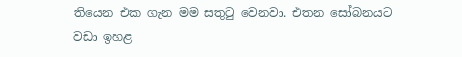තියෙන එක ගැන මම සතුටු වෙනවා. එතන සෝබනයට වඩා ඉහළ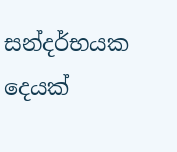සන්දර්භයක දෙයක්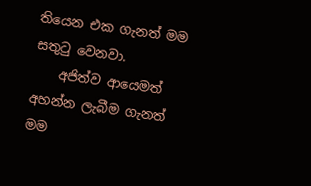තියෙන එක ගැනත් මම සතුටු වෙනවා.
    අජිත්ව ආයෙමත් අහන්න ලැබීම ගැනත් මම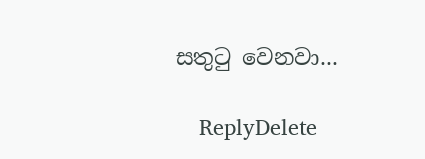සතුටු වෙනවා...

    ReplyDelete